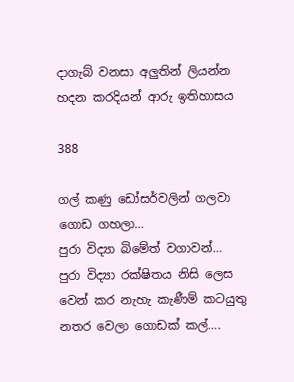දාගැබ් වනසා අලුතින් ලියන්න හදන කරදියන් ආරු ඉතිහාසය

388

ගල් කණු ඩෝසර්වලින් ගලවා ගොඩ ගහලා…
පුරා විද්‍යා බිමේත් වගාවන්…
පුරා විද්‍යා රක්ෂිතය නිසි ලෙස වෙන් කර නැහැ කැණීම් කටයුතු නතර වෙලා ගොඩක් කල්….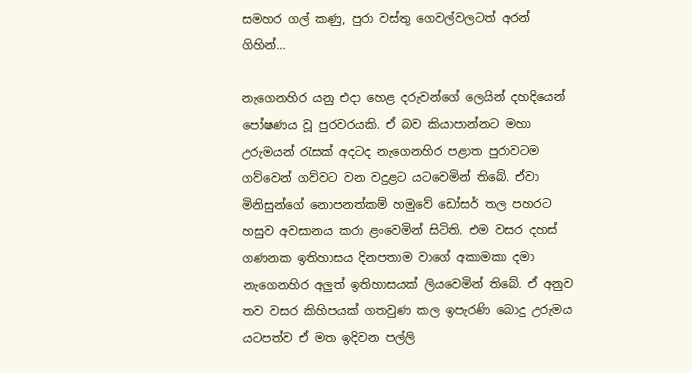සමහර ගල් කණු, පුරා වස්තු ගෙවල්වලටත් අරන් ගිහින්…

නැගෙනහිර යනු එදා හෙළ දරුවන්ගේ ලෙයින් දහදියෙන් පෝෂණය වූ පුරවරයකි. ඒ බව කියාපාන්නට මහා උරුමයන් රැසක් අදටද නැගෙනහිර පළාත පුරාවටම ගව්වෙන් ගව්වට වන වදුළට යටවෙමින් තිබේ. ඒවා මිනිසුන්ගේ නොපනත්කම් හමුවේ ඩෝසර් තල පහරට හසුව අවසානය කරා ළංවෙමින් සිටිති. එම වසර දහස් ගණනක ඉතිහාසය දිනපතාම වාගේ අකාමකා දමා නැගෙනහිර අලුත් ඉතිහාසයක් ලියවෙමින් තිබේ. ඒ අනුව තව වසර කිහිපයක් ගතවුණ කල ඉපැරණි බොදු උරුමය යටපත්ව ඒ මත ඉදිවන පල්ලි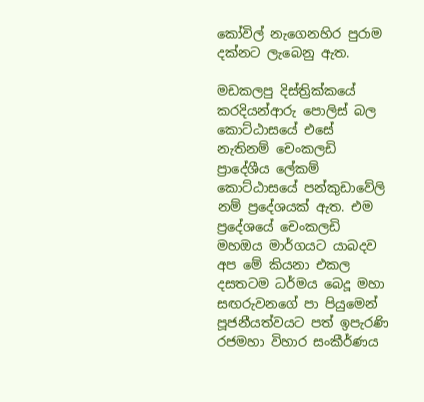කෝවිල් නැගෙනහිර පුරාම දක්නට ලැබෙනු ඇත.

මඩකලපු දිස්ත්‍රික්කයේ කරදියන්ආරු පොලිස් බල කොට්ඨාසයේ එසේ නැතිනම් චෙංකලඩි ප්‍රාදේශීය ලේකම් කොට්ඨාසයේ පන්කුඩාවේලි නම් ප්‍රදේශයක් ඇත. එම ප්‍රදේශයේ චෙංකලඩි මහඔය මාර්ගයට යාබදව අප මේ කියනා එකල දසතටම ධර්මය බෙදූ මහා සඟරුවනගේ පා පියුමෙන් පූජනීයත්වයට පත් ඉපැරණි රජමහා විහාර සංකීර්ණය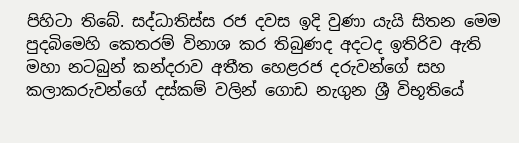පිහිටා තිබේ. සද්ධාතිස්ස රජ දවස ඉදි වුණා යැයි සිතන මෙම පුදබිමෙහි කෙතරම් විනාශ කර තිබුණද අදටද ඉතිරිව ඇති මහා නටබුන් කන්දරාව අතීත හෙළරජ දරුවන්ගේ සහ කලාකරුවන්ගේ දස්කම් වලින් ගොඩ නැගුන ශ්‍රී විභූතියේ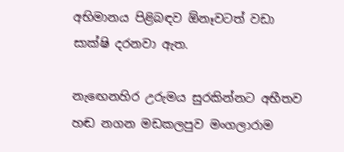අභිමානය පිළිබඳව ඕනෑවටත් වඩා සාක්ෂි දරනවා ඇත.

නැඟෙනහිර උරුමය සුරකින්නට අභීතව හඬ නගන මඩකලපුව මංගලාරාම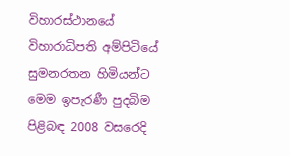විහාරස්ථානයේ විහාරාධිපති අම්පිටියේ සුමනරතන හිමියන්ට මෙම ඉපැරණී පුදබිම පිළිබඳ 2008 වසරෙදි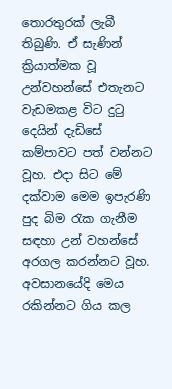තොරතුරක් ලැබී තිබුණි. ඒ සැණින් ක්‍රියාත්මක වූ උන්වහන්සේ එතැනට වැඩමකළ විට දුටු දෙයින් දැඩිසේ කම්පාවට පත් වන්නට වූහ. එදා සිට මේ දක්වාම මෙම ඉපැරණි පුද බිම රැක ගැනීම සඳහා උන් වහන්සේ අරගල කරන්නට වූහ. අවසානයේදි මෙය රකින්නට ගිය කල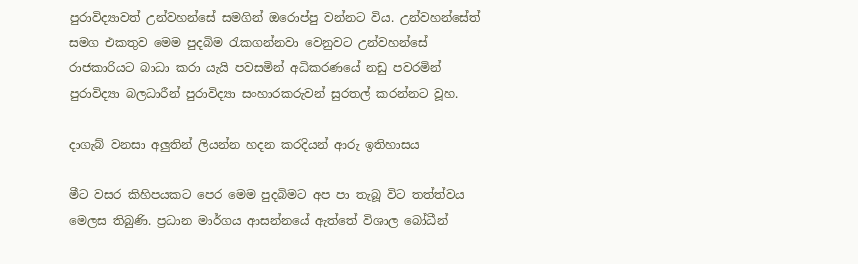පුරාවිද්‍යාවත් උන්වහන්සේ සමගින් ඔරොප්පු වන්නට විය. උන්වහන්සේත් සමග එකතුව මෙම පුදබිම රැකගන්නවා වෙනුවට උන්වහන්සේ රාජකාරියට බාධා කරා යැයි පවසමින් අධිකරණයේ නඩු පවරමින් පුරාවිද්‍යා බලධාරීන් පුරාවිද්‍යා සංහාරකරුවන් සුරතල් කරන්නට වූහ.

දාගැබ් වනසා අලුතින් ලියන්න හදන කරදියන් ආරු ඉතිහාසය

මීට වසර කිහිපයකට පෙර මෙම පුදබිමට අප පා තැබූ විට තත්ත්වය මෙලස තිබුණි. ප්‍රධාන මාර්ගය ආසන්නයේ ඇත්තේ විශාල බෝධීන්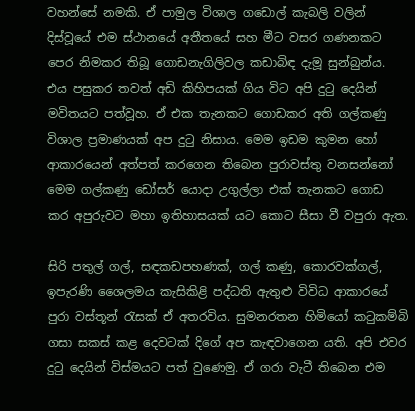වහන්සේ නමකි. ඒ පාමුල විශාල ගඩොල් කැබලි වලින් දිස්වූයේ එම ස්ථානයේ අතීතයේ සහ මීට වසර ගණනකට පෙර නිමකර තිබූ ගොඩනැගිලිවල කඩාබිඳ දැමූ සුන්බුන්ය. එය පසුකර තවත් අඩි කිහිපයක් ගිය විට අපි දුටු දෙයින් මවිතයට පත්වූහ. ඒ එක තැනකට ගොඩකර අති ගල්කණු විශාල ප්‍රමාණයක් අප දුටු නිසාය. මෙම ඉඩම කුමන හෝ ආකාරයෙන් අත්පත් කරගෙන තිබෙන පුරාවස්තු වනසන්නෝ මෙම ගල්කණු ඩෝසර් යොදා උගුල්ලා එක් තැනකට ගොඩ කර අපුරුවට මහා ඉතිහාසයක් යට කොට සීසා වී වපුරා ඇත.

සිරි පතුල් ගල්, සඳකඩපහණක්, ගල් කණු, කොරවක්ගල්, ඉපැරණි ශෛලමය කැසිකිළි පද්ධති ඇතුළු විවිධ ආකාරයේ පුරා වස්තූන් රැසක් ඒ අතරවිය. සුමනරතන හිමියෝ කටුකම්බි ගසා සකස් කළ දෙවටක් දිගේ අප කැඳවාගෙන යති. අපි එවර දුටු දෙයින් විස්මයට පත් වුණෙමු. ඒ ගරා වැටී තිබෙන එම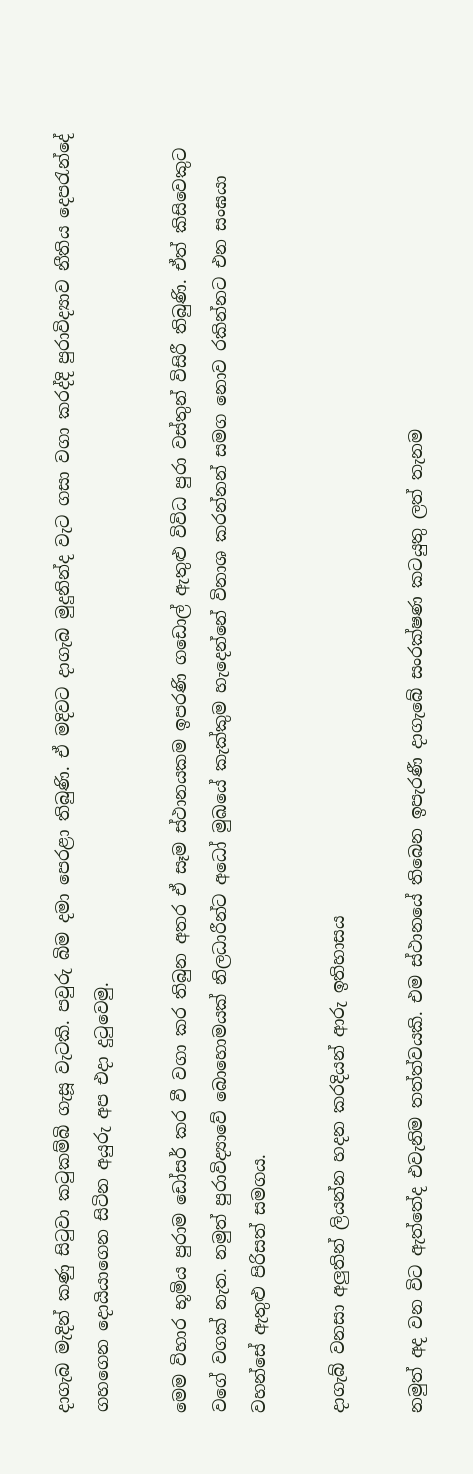දාගැබ මැදින් කණු සිටුවා කටුකම්බි ගැසූ වැටකි. පවුරු බිම දමා පෙරළා තිබුණි. ඒ මදිවට දාගැබ මුදුනින්ද වැට ගසා වගා කරද්දි පුරාවිද්‍යාව නීතිය දෙපරැන්දේ ගහගෙන දොයියාගෙන සිටින අයුරු අප එදා දුටුවෙමු.

මෙම විහාර භූමිය පුරාම ඩෝසර් කර වී වගා කර තිබුන අතර ඒ සෑම ස්ථානයකම ඉපරණි ගඩොල් ඇතුළු විවිධ පුරා වස්තුන් විසිරී තිබුණි. ඒත් කිසිවෙකුට වගේ වගක් නැත. නමුත් පුරාවිද්‍යාවේ බොහොමයක් නිලධාරීන්ට අධෝ මුඛයේ කැක්කුම හැදෙන්නේ විනාශ කරන්නන් සමග නොව රකින්නට එන සංඝයා වහන්සේ ඇතුළු පිරිසත් සමගය.

දාගැබ් වනසා අලුතින් ලියන්න හදන කරදියන් ආරු ඉතිහාසය

නමුත් අද වන විට ඇත්තේද එවැනිම තත්ත්වයකි. එම ස්ථානයේ තිබෙන ඉපැරණී දාගැබේ සංරක්ෂණ කටයුතු ලත් තැනම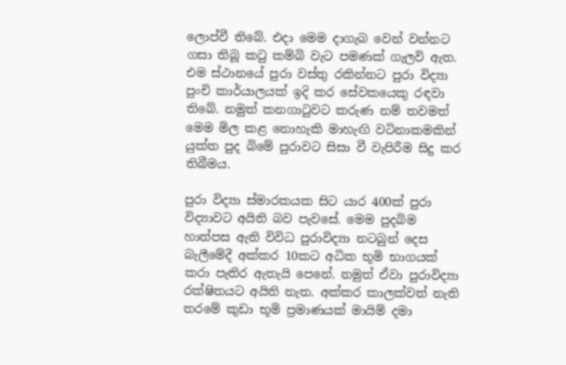ලොප්වී තිබේ. එදා මෙම දාගැබ වෙන් වන්නට ගසා තිබූ කටු කම්බි වැට පමණක් ගැලවි ඇත. එම ස්ථානයේ පුරා වස්තු රකින්නට පුරා විද්‍යා පුංචි කාර්යාලයක් ඉදි කර සේවකයෙකු රඳවා තිබේ. නමුත් කනගාටුවට කරුණ නම් තවමත් මෙම මිල කළ නොහැකි මාහැඟි වටිනාකමකින් යුක්ත පුද බිමේ පුරාවට සිසා වී වැපිරීම සිදු කර තිබීමය.

පුරා විද්‍යා ස්මාරකයක සිට යාර 400ක් පුරා විද්‍යාවට අයිති බව පැවසේ. මෙම පුදබිම හාත්පස ඇති විවිධ පුරාවිද්‍යා නටබුන් දෙස බැලීමේදී අක්කර 10කට අධික භූමි භාගයක් කරා පැතිර ඇතැයි පෙනේ. නමුත් ඒවා පුරාවිද්‍යා රක්ෂිතයට අයිති නැත. අක්කර කාලක්වත් නැති තරමේ කුඩා භූමි ප්‍රමාණයක් මායිම් දමා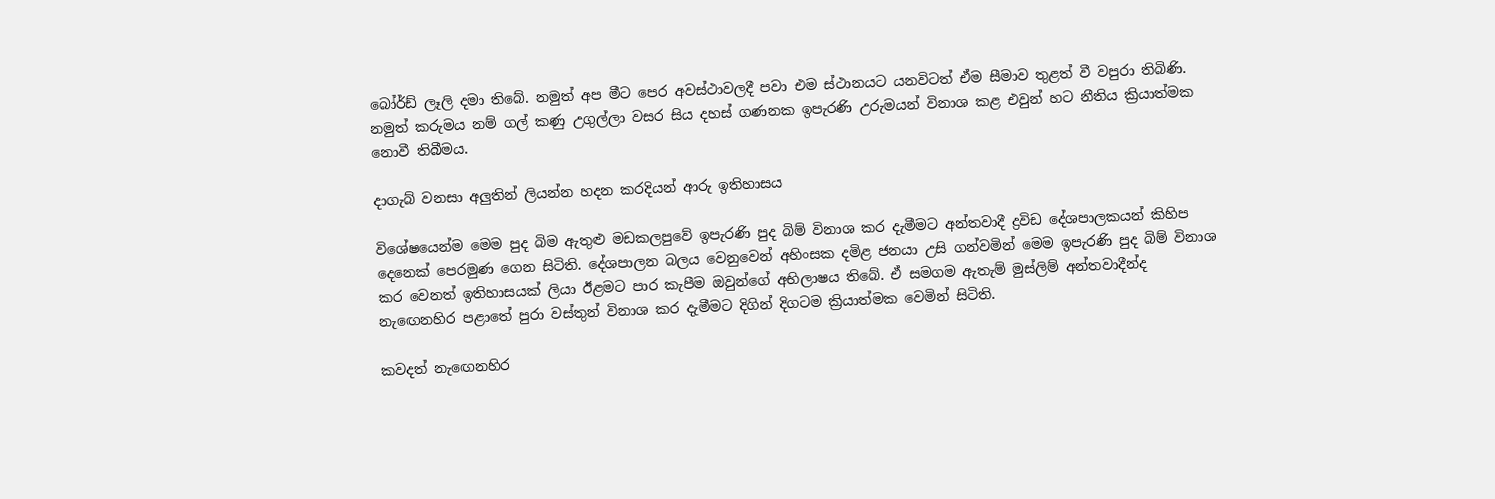බෝර්ඩ් ලෑලි දමා තිබේ. නමුත් අප මීට පෙර අවස්ථාවලදී පවා එම ස්ථානයට යනවිටත් ඒම සීමාව තුළත් වී වපුරා තිබිණි. නමුත් කරුමය නම් ගල් කණු උගුල්ලා වසර සිය දහස් ගණනක ඉපැරණි උරුමයන් විනාශ කළ එවුන් හට නීතිය ක්‍රියාත්මක නොවී තිබීමය.

දාගැබ් වනසා අලුතින් ලියන්න හදන කරදියන් ආරු ඉතිහාසය

විශේෂයෙන්ම මෙම පුද බිම ඇතුළු මඩකලපුවේ ඉපැරණි පුද බිම් විනාශ කර දැමීමට අන්තවාදී ද්‍රවිඩ දේශපාලකයන් කිහිප දෙනෙක් පෙරමුණ ගෙන සිටිති. දේශපාලන බලය වෙනුවෙන් අහිංසක දමිළ ජනයා උසි ගන්වමින් මෙම ඉපැරණි පුද බිම් විනාශ කර වෙනත් ඉතිහාසයක් ලියා ඊළමට පාර කැපීම ඔවුන්ගේ අභිලාෂය තිබේ. ඒ සමගම ඇතැම් මුස්ලිම් අන්තවාදීන්ද නැඟෙනහිර පළාතේ පුරා වස්තුන් විනාශ කර දැමීමට දිගින් දිගටම ක්‍රියාත්මක වෙමින් සිටිති.

කවදත් නැඟෙනහිර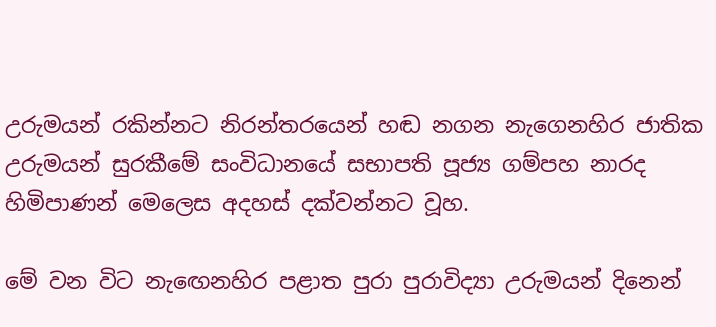උරුමයන් රකින්නට නිරන්තරයෙන් හඬ නගන නැගෙනහිර ජාතික උරුමයන් සුරකීමේ සංවිධානයේ සභාපති පූජ්‍ය ගම්පහ නාරද හිමිපාණන් මෙලෙස අදහස් දක්වන්නට වූහ.

මේ වන විට නැඟෙනහිර පළාත පුරා පුරාවිද්‍යා උරුමයන් දිනෙන්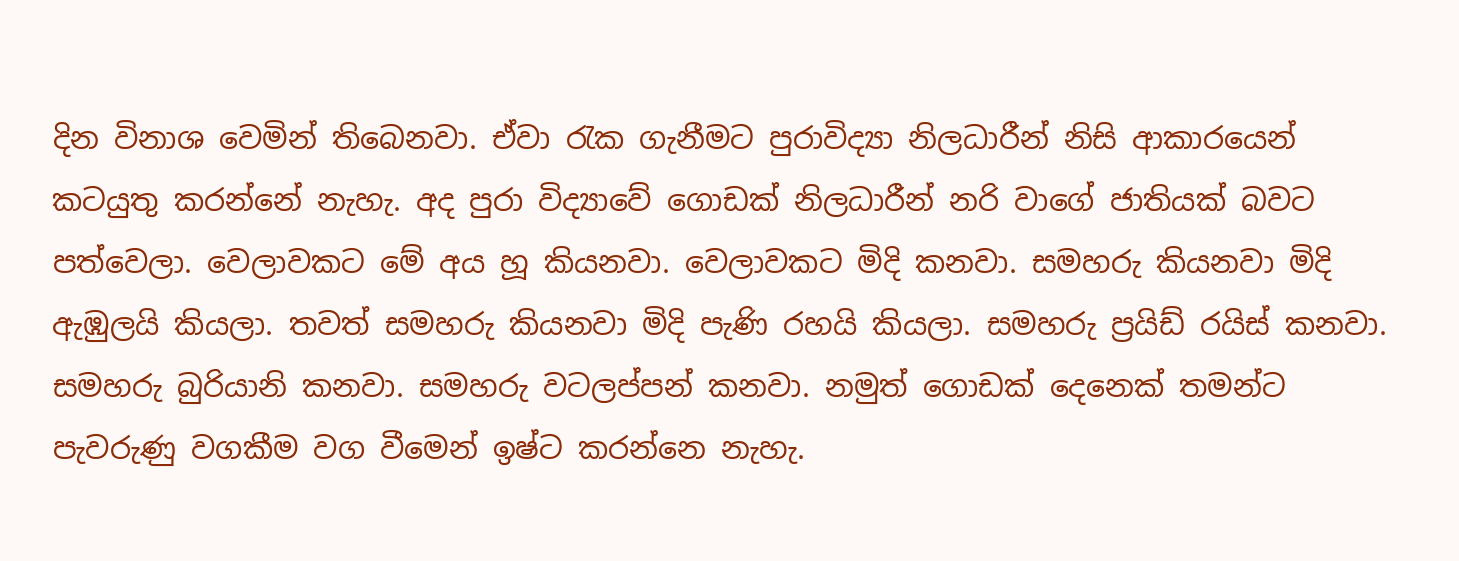දින විනාශ වෙමින් තිබෙනවා. ඒවා රැක ගැනීමට පුරාවිද්‍යා නිලධාරීන් නිසි ආකාරයෙන් කටයුතු කරන්නේ නැහැ. අද පුරා විද්‍යාවේ ගොඩක් නිලධාරීන් නරි වාගේ ජාතියක් බවට පත්වෙලා. වෙලාවකට මේ අය හූ කියනවා. වෙලාවකට මිදි කනවා. සමහරු කියනවා මිදි ඇඹුලයි කියලා. තවත් සමහරු කියනවා මිදි පැණි රහයි කියලා. සමහරු ප්‍රයිඩ් රයිස් කනවා. සමහරු බුරියානි කනවා. සමහරු වටලප්පන් කනවා. නමුත් ගොඩක් දෙනෙක් තමන්ට පැවරුණු වගකීම වග වීමෙන් ඉෂ්ට කරන්නෙ නැහැ.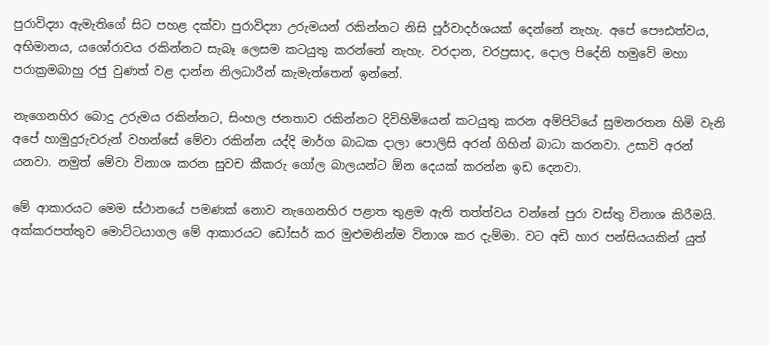පුරාවිද්‍යා ඇමැතිගේ සිට පහළ දක්වා පුරාවිද්‍යා උරුමයන් රකින්නට නිසි පූර්වාදර්ශයක් දෙන්නේ නැහැ. අපේ පෞඪත්වය, අභිමානය, යශෝරාවය රකින්නට සැබෑ ලෙසම කටයුතු කරන්නේ නැහැ. වරදාන, වරප්‍රසාද, දොල පිදේනි හමුවේ මහා පරාක්‍රමබාහු රජු වුණත් වළ දාන්න නිලධාරීන් කැමැත්තෙන් ඉන්නේ.

නැගෙනහිර බොදු උරුමය රකින්නට, සිංහල ජනතාව රකින්නට දිවිහිමියෙන් කටයුතු කරන අම්පිටියේ සුමනරතන හිමි වැනි අපේ හාමුදුරුවරුන් වහන්සේ මේවා රකින්න යද්දි මාර්ග බාධක දාලා පොලිසි අරන් ගිහින් බාධා කරනවා. උසාවි අරන් යනවා. නමුත් මේවා විනාශ කරන සුවච කීකරු ගෝල බාලයන්ට ඕන දෙයක් කරන්න ඉඩ දෙනවා.

මේ ආකාරයට මෙම ස්ථානයේ පමණක් නොව නැගෙනහිර පළාත තුළම ඇති තත්ත්වය වන්නේ පුරා වස්තු විනාශ කිරීමයි. අක්කරපත්තුව මොට්ටයාගල මේ ආකාරයට ඩෝසර් කර මුළුමනින්ම විනාශ කර දැම්මා. වට අඩි හාර පන්සියයකින් යුත්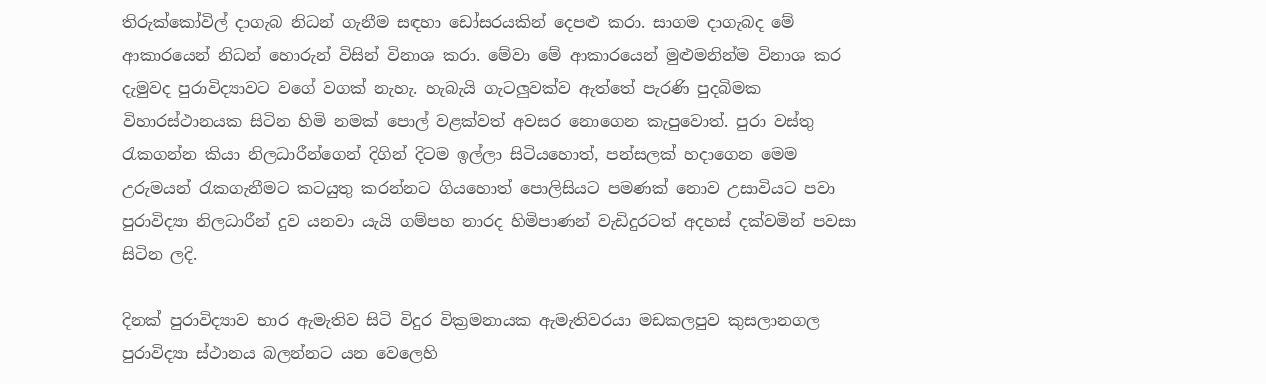තිරුක්කෝවිල් දාගැබ නිධන් ගැනීම සඳහා ඩෝසරයකින් දෙපළු කරා. සාගම දාගැබද මේ ආකාරයෙන් නිධන් හොරුන් විසින් විනාශ කරා. මේවා මේ ආකාරයෙන් මුළුමනින්ම විනාශ කර දැමුවද පුරාවිද්‍යාවට වගේ වගක් නැහැ. හැබැයි ගැටලුවක්ව ඇත්තේ පැරණි පුදබිමක විහාරස්ථානයක සිටින හිමි නමක් පොල් වළක්වත් අවසර නොගෙන කැපුවොත්. පුරා වස්තු රැකගන්න කියා නිලධාරීන්ගෙන් දිගින් දිටම ඉල්ලා සිටියහොත්, පන්සලක් හදාගෙන මෙම උරුමයන් රැකගැනීමට කටයුතු කරන්නට ගියහොත් පොලිසියට පමණක් නොව උසාවියට පවා පුරාවිද්‍යා නිලධාරීන් දුව යනවා යැයි ගම්පහ නාරද හිමිපාණන් වැඩිදුරටත් අදහස් දක්වමින් පවසා සිටින ලදි.

දිනක් පුරාවිද්‍යාව භාර ඇමැතිව සිටි විදුර වික්‍රමනායක ඇමැතිවරයා මඩකලපුව කුසලානගල පුරාවිද්‍යා ස්ථානය බලන්නට යන වෙලෙහි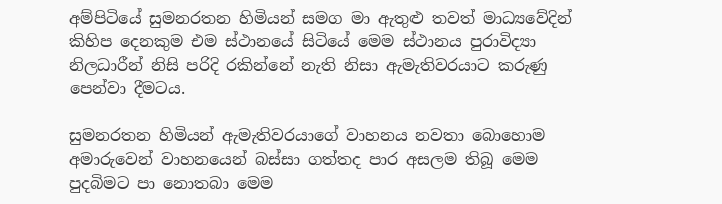අම්පිටියේ සුමනරතන හිමියන් සමග මා ඇතුළු තවත් මාධ්‍යවේදින් කිහිප දෙනකුම එම ස්ථානයේ සිටියේ මෙම ස්ථානය පුරාවිද්‍යා නිලධාරීන් නිසි පරිදි රකින්නේ නැති නිසා ඇමැතිවරයාට කරුණු පෙන්වා දීමටය.

සුමනරතන හිමියන් ඇමැතිවරයාගේ වාහනය නවතා බොහොම අමාරුවෙන් වාහනයෙන් බස්සා ගත්තද පාර අසලම තිබූ මෙම පුදබිමට පා නොතබා මෙම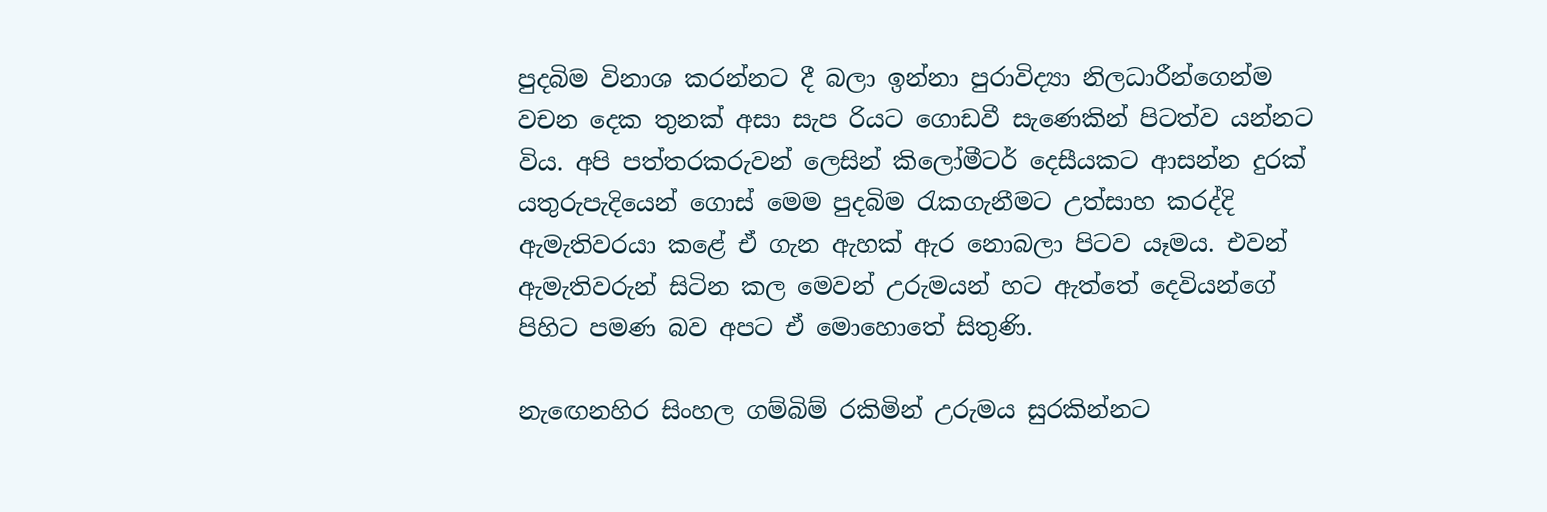පුදබිම විනාශ කරන්නට දී බලා ඉන්නා පුරාවිද්‍යා නිලධාරීන්ගෙන්ම වචන දෙක තුනක් අසා සැප රියට ගොඩවී සැණෙකින් පිටත්ව යන්නට විය. අපි පත්තරකරුවන් ලෙසින් කිලෝමීටර් දෙසීයකට ආසන්න දුරක් යතුරුපැදියෙන් ගොස් මෙම පුදබිම රැකගැනීමට උත්සාහ කරද්දි ඇමැතිවරයා කළේ ඒ ගැන ඇහක් ඇර නොබලා පිටව යෑමය. එවන් ඇමැතිවරුන් සිටින කල මෙවන් උරුමයන් හට ඇත්තේ දෙවියන්ගේ පිහිට පමණ බව අපට ඒ මොහොතේ සිතුණි.

නැඟෙනහිර සිංහල ගම්බිම් රකිමින් උරුමය සුරකින්නට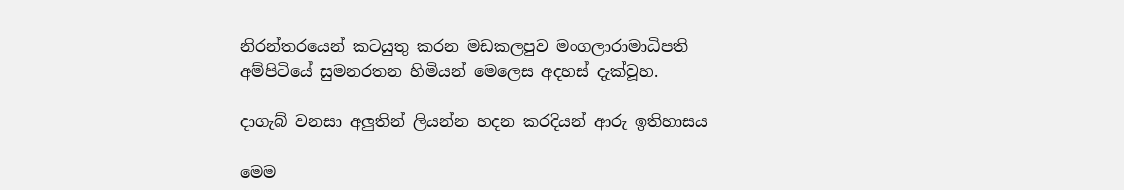නිරන්තරයෙන් කටයුතු කරන මඩකලපුව මංගලාරාමාධිපති අම්පිටියේ සුමනරතන හිමියන් මෙලෙස අදහස් දැක්වූහ.

දාගැබ් වනසා අලුතින් ලියන්න හදන කරදියන් ආරු ඉතිහාසය

මෙම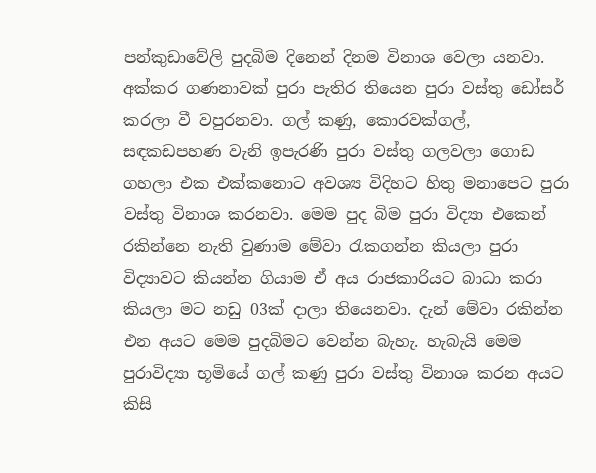පන්කුඩාවේලි පුදබිම දිනෙන් දිනම විනාශ වෙලා යනවා. අක්කර ගණනාවක් පුරා පැතිර තියෙන පුරා වස්තු ඩෝසර් කරලා වී වපුරනවා. ගල් කණු, කොරවක්ගල්, සඳකඩපහණ වැනි ඉපැරණි පුරා වස්තු ගලවලා ගොඩ ගහලා එක එක්කනොට අවශ්‍ය විදිහට හිතු මනාපෙට පුරා වස්තු විනාශ කරනවා. මෙම පුද බිම පුරා විද්‍යා එකෙන් රකින්නෙ නැති වුණාම මේවා රැකගන්න කියලා පුරා විද්‍යාවට කියන්න ගියාම ඒ අය රාජකාරියට බාධා කරා කියලා මට නඩු 03ක් දාලා තියෙනවා. දැන් මේවා රකින්න එන අයට මෙම පුදබිමට වෙන්න බැහැ. හැබැයි මෙම පුරාවිද්‍යා භූමියේ ගල් කණු පුරා වස්තු විනාශ කරන අයට කිසි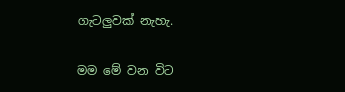ගැටලුවක් නැහැ.

මම මේ වන විට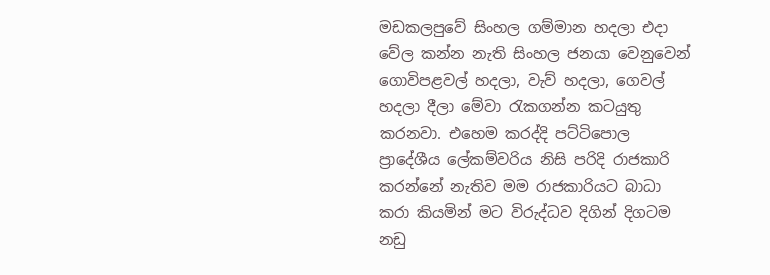මඩකලපුවේ සිංහල ගම්මාන හදලා එදා වේල කන්න නැති සිංහල ජනයා වෙනුවෙන් ගොවිපළවල් හදලා, වැව් හදලා, ගෙවල් හදලා දීලා මේවා රැකගන්න කටයුතු කරනවා. එහෙම කරද්දි පට්ටිපොල ප්‍රාදේශීය ලේකම්වරිය නිසි පරිදි රාජකාරි කරන්නේ නැතිව මම රාජකාරියට බාධා කරා කියමින් මට විරුද්ධව දිගින් දිගටම නඩු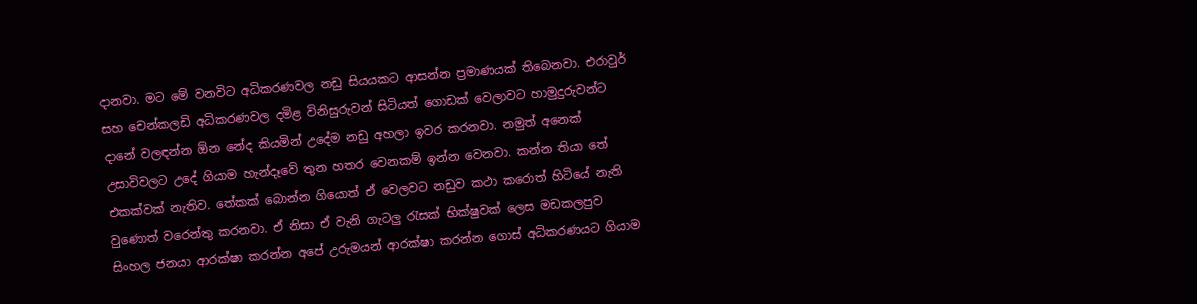දානවා. මට මේ වනවිට අධිකරණවල නඩු සියයකට ආසන්න ප්‍රමාණයක් තිබෙනවා. එරාවුර් සහ චෙන්කලඩි අධිකරණවල දමිළ විනිසුරුවන් සිටියත් ගොඩක් වෙලාවට හාමුදුරුවන්ට දානේ වලඳන්න ඕන නේද කියමින් උදේම නඩු අහලා ඉවර කරනවා. නමුත් අනෙක් උසාවිවලට උදේ ගියාම හැන්දෑවේ තුන හතර වෙනකම් ඉන්න වෙනවා. කන්න තියා තේ එකක්වක් නැතිව. තේකක් බොන්න ගියොත් ඒ වෙලවට නඩුව කථා කරොත් හිටියේ නැති වුණොත් වරෙන්තු කරනවා. ඒ නිසා ඒ වැනි ගැටලු රැසක් භික්ෂුවක් ලෙස මඩකලපුව සිංහල ජනයා ආරක්ෂා කරන්න අපේ උරුමයන් ආරක්ෂා කරන්න ගොස් අධිකරණයට ගියාම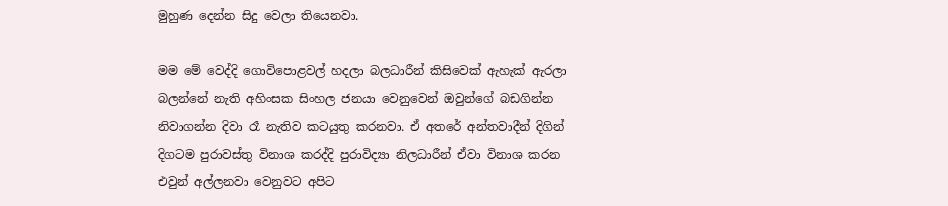මුහුණ දෙන්න සිදු වෙලා තියෙනවා.

මම මේ වෙද්දි ගොවිපොළවල් හදලා බලධාරීන් කිසිවෙක් ඇහැක් ඇරලා බලන්නේ නැති අහිංසක සිංහල ජනයා වෙනුවෙන් ඔවුන්ගේ බඩගින්න නිවාගන්න දිවා රෑ නැතිව කටයුතු කරනවා. ඒ අතරේ අන්තවාදීන් දිගින් දිගටම පුරාවස්තු විනාශ කරද්දි පුරාවිද්‍යා නිලධාරීන් ඒවා විනාශ කරන එවුන් අල්ලනවා වෙනුවට අපිට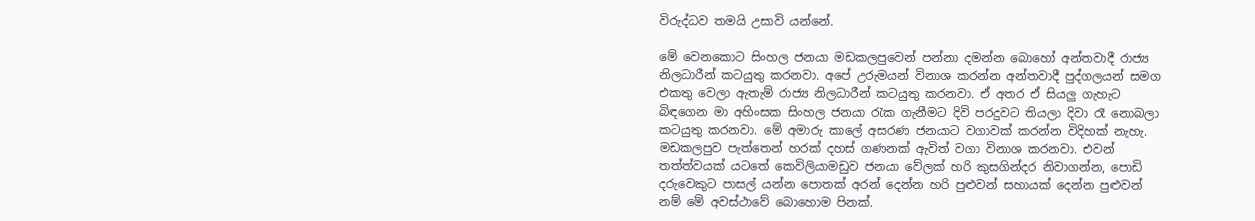විරුද්ධව තමයි උසාවි යන්නේ.

මේ වෙනකොට සිංහල ජනයා මඩකලපුවෙන් පන්නා දමන්න බොහෝ අන්තවාදී රාජ්‍ය නිලධාරීන් කටයුතු කරනවා. අපේ උරුමයන් විනාශ කරන්න අන්තවාදී පුද්ගලයන් සමග එකතු වෙලා ඇතැම් රාජ්‍ය නිලධාරීන් කටයුතු කරනවා. ඒ අතර ඒ සියලු ගැහැට බිඳගෙන මා අහිංසක සිංහල ජනයා රැක ගැනීමට දිවි පරදුවට තියලා දිවා රෑ නොබලා කටයුතු කරනවා. මේ අමාරු කාලේ අසරණ ජනයාට වගාවක් කරන්න විදිහක් නැහැ. මඩකලපුව පැත්තෙන් හරක් දහස් ගණනක් ඇවිත් වගා විනාශ කරනවා. එවන් තත්ත්වයක් යටතේ කෙවිලියාමඩුව ජනයා වේලක් හරි කුසගින්දර නිවාගන්න, පොඩි දරුවෙකුට පාසල් යන්න පොතක් අරන් දෙන්න හරි පුළුවන් සහායක් දෙන්න පුළුවන් නම් මේ අවස්ථාවේ බොහොම පිනක්.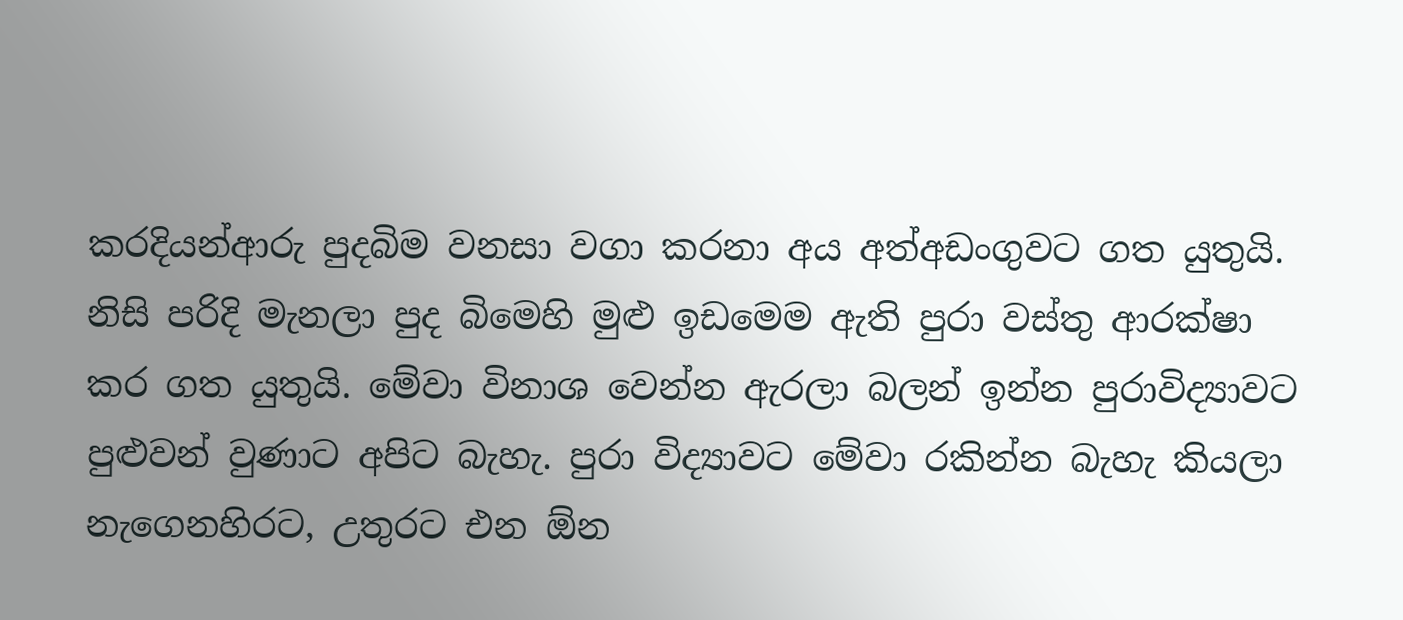කරදියන්ආරු පුදබිම වනසා වගා කරනා අය අත්අඩංගුවට ගත යුතුයි. නිසි පරිදි මැනලා පුද බිමෙහි මුළු ඉඩමෙම ඇති පුරා වස්තු ආරක්ෂා කර ගත යුතුයි. මේවා විනාශ වෙන්න ඇරලා බලන් ඉන්න පුරාවිද්‍යාවට පුළුවන් වුණාට අපිට බැහැ. පුරා විද්‍යාවට මේවා රකින්න බැහැ කියලා නැගෙනහිරට, උතුරට එන ඕන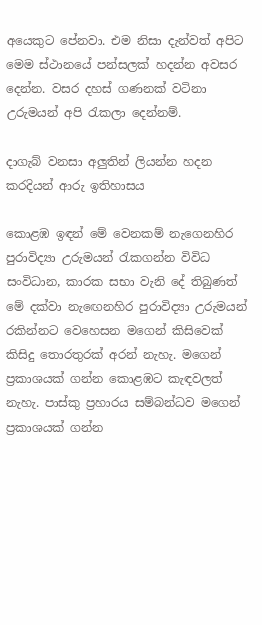අයෙකුට පේනවා. එම නිසා දැන්වත් අපිට මෙම ස්ථානයේ පන්සලක් හදන්න අවසර දෙන්න. වසර දහස් ගණනක් වටිනා උරුමයන් අපි රැකලා දෙන්නම්.

දාගැබ් වනසා අලුතින් ලියන්න හදන කරදියන් ආරු ඉතිහාසය

කොළඹ ඉඳන් මේ වෙනකම් නැගෙනහිර පුරාවිද්‍යා උරුමයන් රැකගන්න විවිධ සංවිධාන, කාරක සභා වැනි දේ තිබුණත් මේ දක්වා නැඟෙනහිර පුරාවිද්‍යා උරුමයන් රකින්නට වෙහෙසන මගෙන් කිසිවෙක් කිසිදු තොරතුරක් අරන් නැහැ. මගෙන් ප්‍රකාශයක් ගන්න කොළඹට කැඳවලත් නැහැ. පාස්කු ප්‍රහාරය සම්බන්ධව මගෙන් ප්‍රකාශයක් ගන්න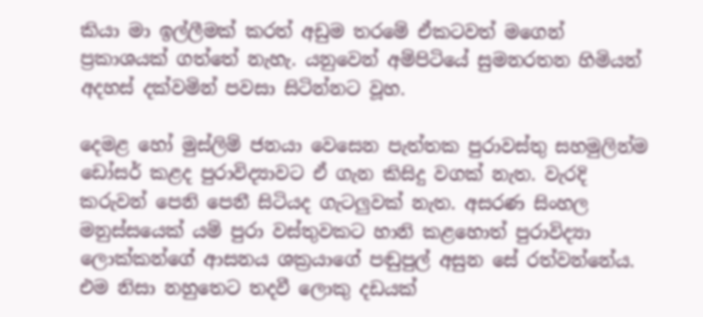කියා මා ඉල්ලීමක් කරත් අඩුම තරමේ ඒකටවත් මගෙන් ප්‍රකාශයක් ගත්තේ නැහැ. යනුවෙන් අම්පිටියේ සුමනරතන හිමියන් අදහස් දක්වමින් පවසා සිටින්නට වූහ.

දෙමළ හෝ මුස්ලිම් ජනයා වෙසෙන පැත්තක පුරාවස්තු සහමුලින්ම ඩෝසර් කළද පුරාවිද්‍යාවට ඒ ගැන කිසිදු වගක් නැත. වැරදි කරුවන් පෙනි පෙනී සිටියද ගැටලුවක් නැත. අසරණ සිංහල මනුස්සයෙක් යම් පුරා වස්තුවකට හානි කළහොත් පුරාවිද්‍යා ලොක්කන්ගේ ආසනය ශක්‍රයාගේ පඬුපුල් අසුන සේ රත්වන්නේය. එම නිසා නහුතෙට තදවී ලොකු දඩයක්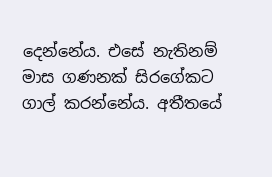දෙන්නේය. එසේ නැතිනම් මාස ගණනක් සිරගේකට ගාල් කරන්නේය. අතීතයේ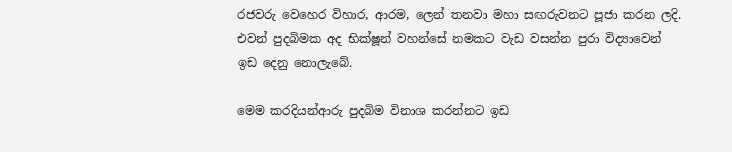රජවරු වෙහෙර විහාර, ආරම, ලෙන් තනවා මහා සඟරුවනට පූජා කරන ලදි. එවන් පුදබිමක අද භික්ෂූන් වහන්සේ නමකට වැඩ වසන්න පුරා විද්‍යාවෙන් ඉඩ දෙනු නොලැබේ.

මෙම කරදියන්ආරු පුදබිම විනාශ කරන්නට ඉඩ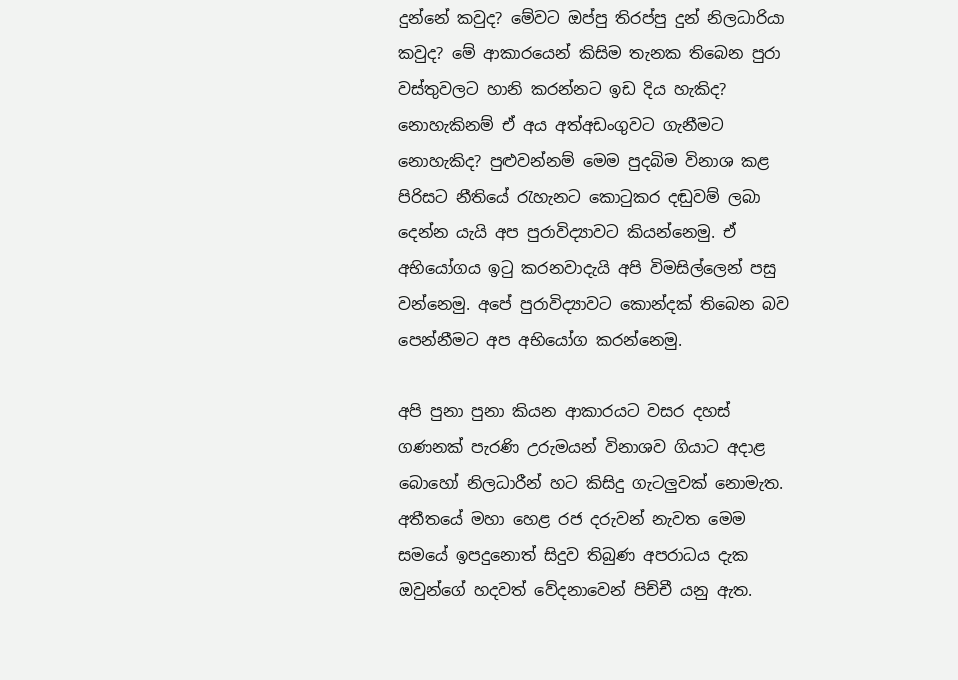දුන්නේ කවුද? මේවට ඔප්පු තිරප්පු දුන් නිලධාරියා කවුද? මේ ආකාරයෙන් කිසිම තැනක තිබෙන පුරා වස්තුවලට හානි කරන්නට ඉඩ දිය හැකිද? නොහැකිනම් ඒ අය අත්අඩංගුවට ගැනීමට නොහැකිද? පුළුවන්නම් මෙම පුදබිම විනාශ කළ පිරිසට නීතියේ රැහැනට කොටුකර දඬුවම් ලබා දෙන්න යැයි අප පුරාවිද්‍යාවට කියන්නෙමු. ඒ අභියෝගය ඉටු කරනවාදැයි අපි විමසිල්ලෙන් පසු වන්නෙමු. අපේ පුරාවිද්‍යාවට කොන්දක් තිබෙන බව පෙන්නීමට අප අභියෝග කරන්නෙමු.

අපි පුනා පුනා කියන ආකාරයට වසර දහස් ගණනක් පැරණි උරුමයන් විනාශව ගියාට අදාළ බොහෝ නිලධාරීන් හට කිසිදු ගැටලුවක් නොමැත. අතීතයේ මහා හෙළ රජ දරුවන් නැවත මෙම සමයේ ඉපදුනොත් සිදුව තිබුණ අපරාධය දැක ඔවුන්ගේ හදවත් වේදනාවෙන් පිච්චී යනු ඇත.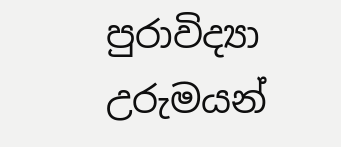පුරාවිද්‍යා උරුමයන්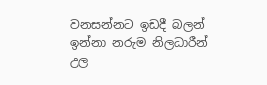වනසන්නට ඉඩදී බලන් ඉන්නා නරුම නිලධාරීන් උල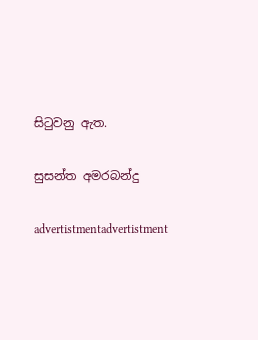සිටුවනු ඇත.

සුසන්ත අමරබන්දු

advertistmentadvertistment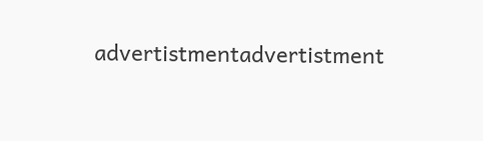advertistmentadvertistment